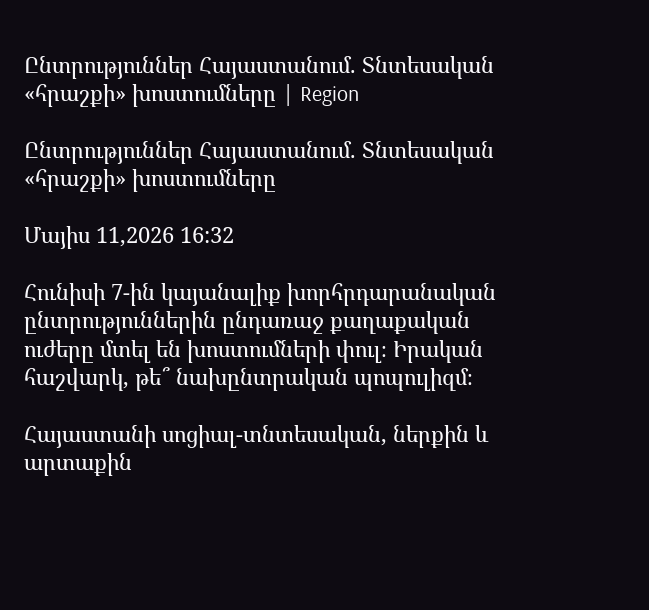Ընտրություններ Հայաստանում. Տնտեսական «հրաշքի» խոստումները | Region

Ընտրություններ Հայաստանում. Տնտեսական «հրաշքի» խոստումները

Մայիս 11,2026 16:32

Հունիսի 7-ին կայանալիք խորհրդարանական ընտրություններին ընդառաջ քաղաքական ուժերը մտել են խոստումների փուլ։ Իրական հաշվարկ, թե՞ նախընտրական պոպուլիզմ։

Հայաստանի սոցիալ-տնտեսական, ներքին և արտաքին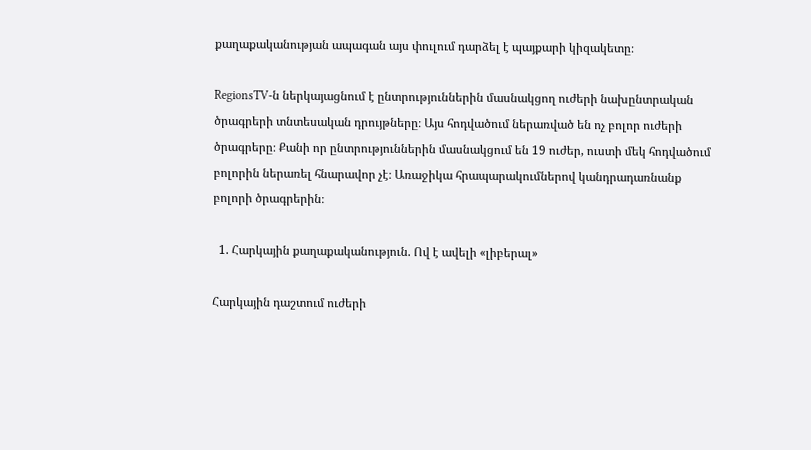քաղաքականության ապագան այս փուլում դարձել է պայքարի կիզակետը։

RegionsTV-ն ներկայացնում է ընտրություններին մասնակցող ուժերի նախընտրական ծրագրերի տնտեսական դրույթները։ Այս հոդվածում ներառված են ոչ բոլոր ուժերի ծրագրերը։ Քանի որ ընտրություններին մասնակցում են 19 ուժեր, ուստի մեկ հոդվածում բոլորին ներառել հնարավոր չէ։ Առաջիկա հրապարակումներով կանդրադառնանք բոլորի ծրագրերին։

  1. Հարկային քաղաքականություն. Ով է ավելի «լիբերալ»

Հարկային դաշտում ուժերի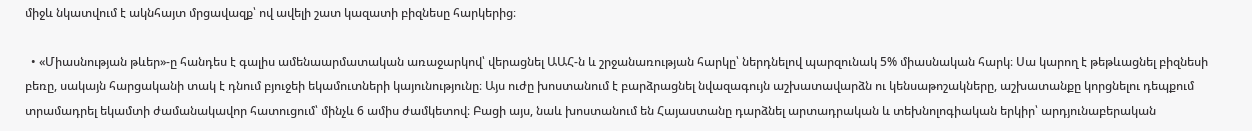միջև նկատվում է ակնհայտ մրցավազք՝ ով ավելի շատ կազատի բիզնեսը հարկերից։

  • «Միասնության թևեր»-ը հանդես է գալիս ամենաարմատական առաջարկով՝ վերացնել ԱԱՀ-ն և շրջանառության հարկը՝ ներդնելով պարզունակ 5% միասնական հարկ։ Սա կարող է թեթևացնել բիզնեսի բեռը, սակայն հարցականի տակ է դնում բյուջեի եկամուտների կայունությունը։ Այս ուժը խոստանում է բարձրացնել նվազագույն աշխատավարձն ու կենսաթոշակները, աշխատանքը կորցնելու դեպքում տրամադրել եկամտի ժամանակավոր հատուցում՝ մինչև 6 ամիս ժամկետով։ Բացի այս, նաև խոստանում են Հայաստանը դարձնել արտադրական և տեխնոլոգիական երկիր՝ արդյունաբերական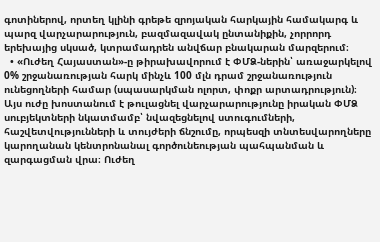գոտիներով, որտեղ կլինի գրեթե զրոյական հարկային համակարգ և պարզ վարչարարություն, բազմազավակ ընտանիքին, չորրորդ երեխայից սկսած, կտրամադրեն անվճար բնակարան մարզերում։
  • «Ուժեղ Հայաստան»-ը թիրախավորում է ՓՄՁ-ներին՝ առաջարկելով 0% շրջանառության հարկ մինչև 100 մլն դրամ շրջանառություն ունեցողների համար (սպասարկման ոլորտ, փոքր արտադրություն)։ Այս ուժը խոստանում է թուլացնել վարչարարությունը իրական ՓՄՁ սուբյեկտների նկատմամբ՝ նվազեցնելով ստուգումների, հաշվետվությունների և տույժերի ճնշումը, որպեսզի տնտեսվարողները կարողանան կենտրոնանալ գործունեության պահպանման և զարգացման վրա։ Ուժեղ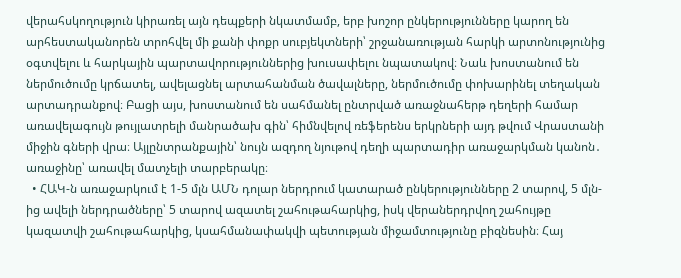վերահսկողություն կիրառել այն դեպքերի նկատմամբ, երբ խոշոր ընկերությունները կարող են արհեստականորեն տրոհվել մի քանի փոքր սուբյեկտների՝ շրջանառության հարկի արտոնությունից օգտվելու և հարկային պարտավորություններից խուսափելու նպատակով։ Նաև խոստանում են ներմուծումը կրճատել, ավելացնել արտահանման ծավալները, ներմուծումը փոխարինել տեղական արտադրանքով։ Բացի այս, խոստանում են սահմանել ընտրված առաջնահերթ դեղերի համար առավելագույն թույլատրելի մանրածախ գին՝ հիմնվելով ռեֆերենս երկրների այդ թվում Վրաստանի միջին գների վրա։ Այլընտրանքային՝ նույն ազդող նյութով դեղի պարտադիր առաջարկման կանոն․ առաջինը՝ առավել մատչելի տարբերակը։
  • ՀԱԿ-ն առաջարկում է 1-5 մլն ԱՄՆ դոլար ներդրում կատարած ընկերությունները 2 տարով, 5 մլն-ից ավելի ներդրածները՝ 5 տարով ազատել շահութահարկից, իսկ վերաներդրվող շահույթը կազատվի շահութահարկից, կսահմանափակվի պետության միջամտությունը բիզնեսին։ Հայ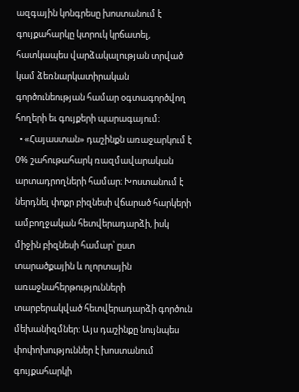ազգային կոնգրեսը խոստանում է գույքահարկը կտրուկ կրճատել, հատկապես վարձակալության տրված կամ ձեռնարկատիրական գործունեության համար օգտագործվող հողերի եւ գույքերի պարագայում։
  • «Հայաստան» դաշինքն առաջարկում է 0% շահութահարկ ռազմավարական արտադրողների համար։ Խոստանում է ներդնել փոքր բիզնեսի վճարած հարկերի ամբողջական հետվերադարձի, իսկ միջին բիզնեսի համար՝ ըստ տարածքային և ոլորտային առաջնահերթությունների տարբերակված հետվերադարձի գործուն մեխանիզմներ: Այս դաշինքը նույնպես փոփոխություններ է խոստանում գույքահարկի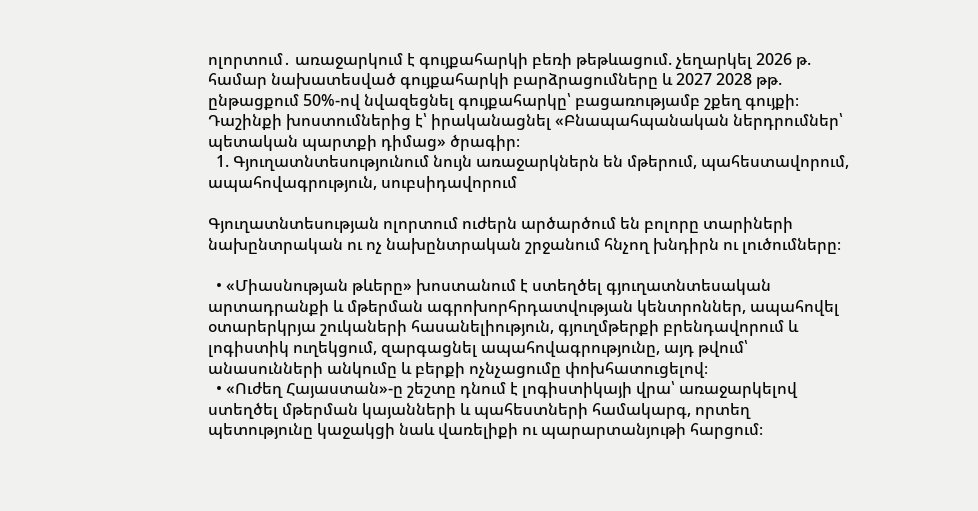ոլորտում․ առաջարկում է գույքահարկի բեռի թեթևացում. չեղարկել 2026 թ. համար նախատեսված գույքահարկի բարձրացումները և 2027 2028 թթ. ընթացքում 50%-ով նվազեցնել գույքահարկը՝ բացառությամբ շքեղ գույքի։  Դաշինքի խոստումներից է՝ իրականացնել «Բնապահպանական ներդրումներ՝ պետական պարտքի դիմաց» ծրագիր։
  1. Գյուղատնտեսությունում նույն առաջարկներն են մթերում, պահեստավորում, ապահովագրություն, սուբսիդավորում

Գյուղատնտեսության ոլորտում ուժերն արծարծում են բոլորը տարիների նախընտրական ու ոչ նախընտրական շրջանում հնչող խնդիրն ու լուծումները։

  • «Միասնության թևերը» խոստանում է ստեղծել գյուղատնտեսական արտադրանքի և մթերման ագրոխորհրդատվության կենտրոններ, ապահովել օտարերկրյա շուկաների հասանելիություն, գյուղմթերքի բրենդավորում և լոգիստիկ ուղեկցում, զարգացնել ապահովագրությունը, այդ թվում՝ անասունների անկումը և բերքի ոչնչացումը փոխհատուցելով։
  • «Ուժեղ Հայաստան»-ը շեշտը դնում է լոգիստիկայի վրա՝ առաջարկելով ստեղծել մթերման կայանների և պահեստների համակարգ, որտեղ պետությունը կաջակցի նաև վառելիքի ու պարարտանյութի հարցում։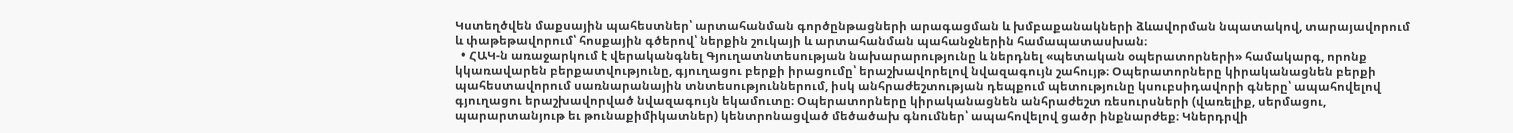Կստեղծվեն մաքսային պահեստներ՝ արտահանման գործընթացների արագացման և խմբաքանակների ձևավորման նպատակով, տարայավորում և փաթեթավորում՝ հոսքային գծերով՝ ներքին շուկայի և արտահանման պահանջներին համապատասխան։
  • ՀԱԿ-ն առաջարկում է վերականգնել Գյուղատնտեսության նախարարությունը և ներդնել «պետական օպերատորների» համակարգ, որոնք կկառավարեն բերքատվությունը, գյուղացու բերքի իրացումը՝ երաշխավորելով նվազագույն շահույթ։ Օպերատորները կիրականացնեն բերքի պահեստավորում սառնարանային տնտեսություններում, իսկ անհրաժեշտության դեպքում պետությունը կսուբսիդավորի գները՝ ապահովելով գյուղացու երաշխավորված նվազագույն եկամուտը։ Օպերատորները կիրականացնեն անհրաժեշտ ռեսուրսների (վառելիք, սերմացու, պարարտանյութ եւ թունաքիմիկատներ) կենտրոնացված մեծածախ գնումներ՝ ապահովելով ցածր ինքնարժեք։ Կներդրվի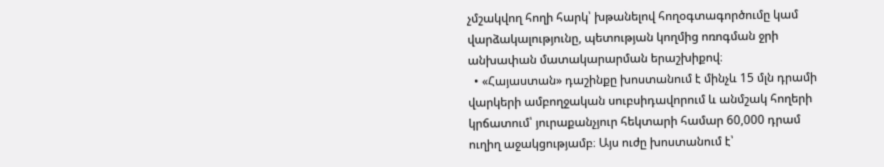չմշակվող հողի հարկ՝ խթանելով հողօգտագործումը կամ վարձակալությունը, պետության կողմից ոռոգման ջրի անխափան մատակարարման երաշխիքով։
  • «Հայաստան» դաշինքը խոստանում է մինչև 15 մլն դրամի վարկերի ամբողջական սուբսիդավորում և անմշակ հողերի կրճատում՝ յուրաքանչյուր հեկտարի համար 60,000 դրամ ուղիղ աջակցությամբ։ Այս ուժը խոստանում է՝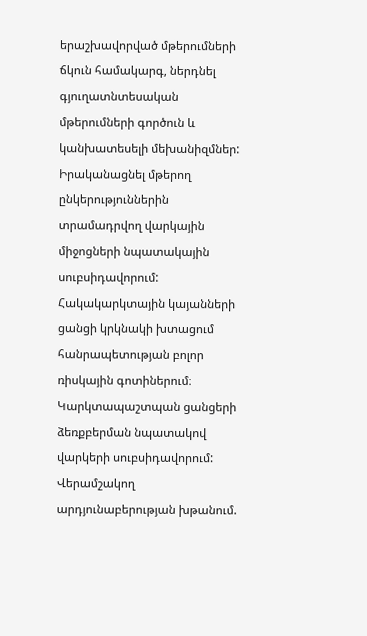երաշխավորված մթերումների ճկուն համակարգ, ներդնել գյուղատնտեսական մթերումների գործուն և կանխատեսելի մեխանիզմներ: Իրականացնել մթերող ընկերություններին տրամադրվող վարկային միջոցների նպատակային սուբսիդավորում: Հակակարկտային կայանների ցանցի կրկնակի խտացում հանրապետության բոլոր ռիսկային գոտիներում։ Կարկտապաշտպան ցանցերի ձեռքբերման նպատակով վարկերի սուբսիդավորում: Վերամշակող արդյունաբերության խթանում.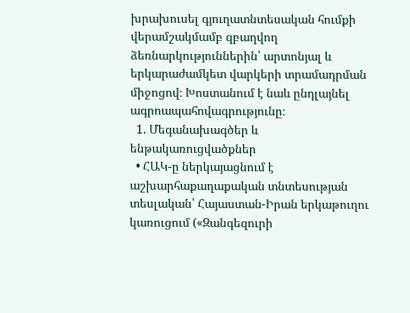խրախուսել գյուղատնտեսական հումքի վերամշակմամբ զբաղվող ձեռնարկություններին՝ արտոնյալ և երկարաժամկետ վարկերի տրամադրման միջոցով։ Խոստանում է նաև ընդլայնել ագրոապահովագրությունը։
  1. Մեգանախագծեր և ենթակառուցվածքներ
  • ՀԱԿ-ը ներկայացնում է աշխարհաքաղաքական տնտեսության տեսլական՝ Հայաստան-Իրան երկաթուղու կառուցում («Զանգեզուրի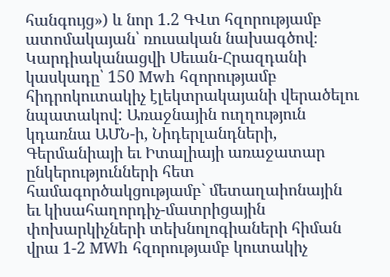հանգույց») և նոր 1.2 ԳՎտ հզորությամբ ատոմակայան՝ ռուսական նախագծով։ Կարդիականացվի Սեւան-Հրազդանի կասկադը՝ 150 Mwh հզորությամբ հիդրոկուտակիչ էլեկտրակայանի վերածելու նպատակով: Առաջնային ուղղություն կդառնա ԱՄՆ-ի, Նիդերլանդների, Գերմանիայի եւ Իտալիայի առաջատար ընկերությունների հետ համագործակցությամբ` մետաղաիոնային եւ կիսահաղորդիչ-մատրիցային փոխարկիչների տեխնոլոգիաների հիման վրա 1-2 MWh հզորությամբ կուտակիչ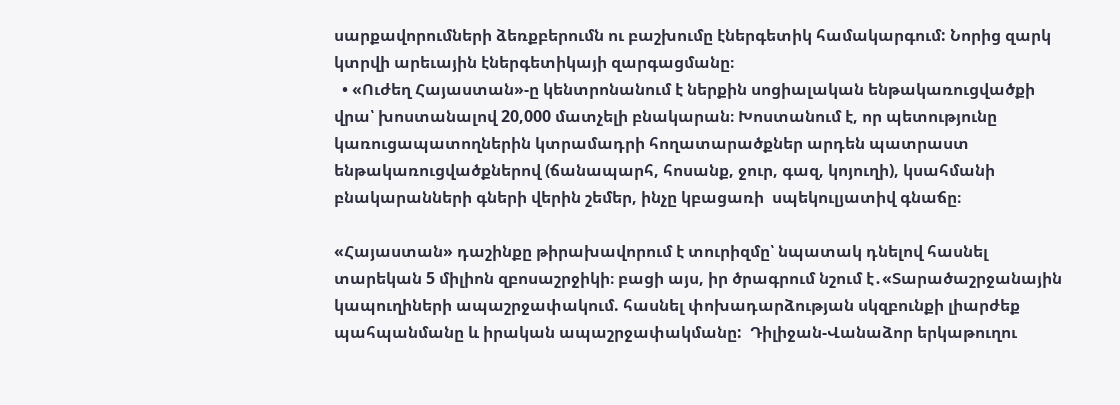սարքավորումների ձեռքբերումն ու բաշխումը էներգետիկ համակարգում: Նորից զարկ կտրվի արեւային էներգետիկայի զարգացմանը։
  • «Ուժեղ Հայաստան»-ը կենտրոնանում է ներքին սոցիալական ենթակառուցվածքի վրա՝ խոստանալով 20,000 մատչելի բնակարան։ Խոստանում է, որ պետությունը կառուցապատողներին կտրամադրի հողատարածքներ արդեն պատրաստ ենթակառուցվածքներով (ճանապարհ, հոսանք, ջուր, գազ, կոյուղի), կսահմանի բնակարանների գների վերին շեմեր, ինչը կբացառի  սպեկուլյատիվ գնաճը։

«Հայաստան» դաշինքը թիրախավորում է տուրիզմը՝ նպատակ դնելով հասնել տարեկան 5 միլիոն զբոսաշրջիկի։ բացի այս, իր ծրագրում նշում է․«Տարածաշրջանային կապուղիների ապաշրջափակում. հասնել փոխադարձության սկզբունքի լիարժեք պահպանմանը և իրական ապաշրջափակմանը:  Դիլիջան-Վանաձոր երկաթուղու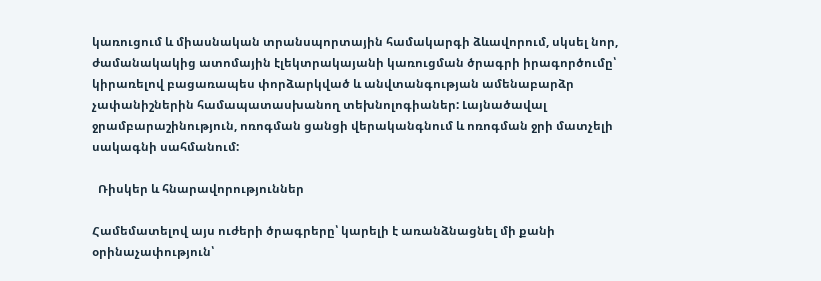կառուցում և միասնական տրանսպորտային համակարգի ձևավորում, սկսել նոր, ժամանակակից ատոմային էլեկտրակայանի կառուցման ծրագրի իրագործումը՝ կիրառելով բացառապես փորձարկված և անվտանգության ամենաբարձր չափանիշներին համապատասխանող տեխնոլոգիաներ: Լայնածավալ ջրամբարաշինություն, ոռոգման ցանցի վերականգնում և ոռոգման ջրի մատչելի սակագնի սահմանում:

  Ռիսկեր և հնարավորություններ

Համեմատելով այս ուժերի ծրագրերը՝ կարելի է առանձնացնել մի քանի օրինաչափություն՝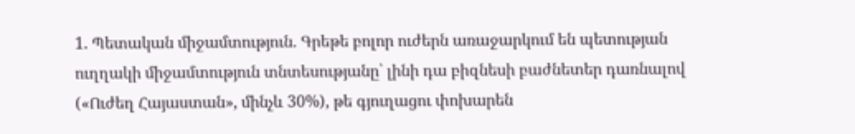1. Պետական միջամտություն. Գրեթե բոլոր ուժերն առաջարկում են պետության ուղղակի միջամտություն տնտեսությանը՝ լինի դա բիզնեսի բաժնետեր դառնալով («Ուժեղ Հայաստան», մինչև 30%), թե գյուղացու փոխարեն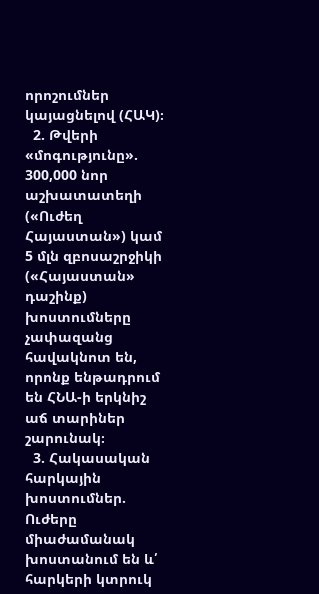որոշումներ կայացնելով (ՀԱԿ)։
  2. Թվերի «մոգությունը». 300,000 նոր աշխատատեղի («Ուժեղ Հայաստան») կամ 5 մլն զբոսաշրջիկի («Հայաստան» դաշինք) խոստումները չափազանց հավակնոտ են, որոնք ենթադրում են ՀՆԱ-ի երկնիշ աճ տարիներ շարունակ։
  3. Հակասական հարկային խոստումներ. Ուժերը միաժամանակ խոստանում են և՛ հարկերի կտրուկ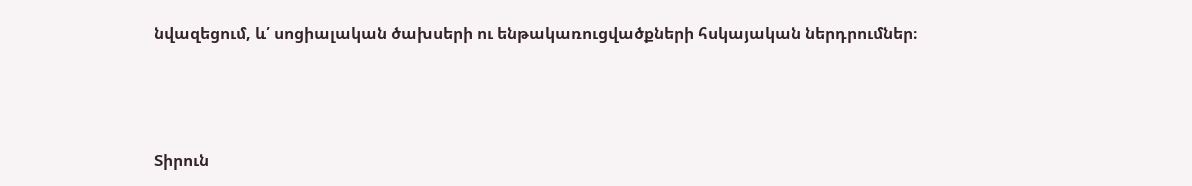նվազեցում, և՛ սոցիալական ծախսերի ու ենթակառուցվածքների հսկայական ներդրումներ։



Տիրուն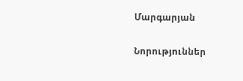Մարգարյան

Նորություններ